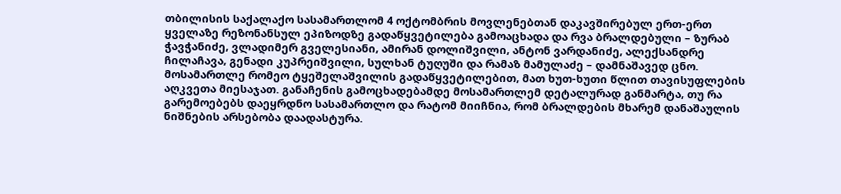თბილისის საქალაქო სასამართლომ 4 ოქტომბრის მოვლენებთან დაკავშირებულ ერთ-ერთ ყველაზე რეზონანსულ ეპიზოდზე გადაწყვეტილება გამოაცხადა და რვა ბრალდებული – ზურაბ ჭავჭანიძე, ვლადიმერ გველესიანი, ამირან დოლიშვილი, ანტონ ვარდანიძე, ალექსანდრე ჩილაჩავა, გენადი კუპრეიშვილი, სულხან ტუღუში და რამაზ მამულაძე – დამნაშავედ ცნო. მოსამართლე რომეო ტყეშელაშვილის გადაწყვეტილებით, მათ ხუთ-ხუთი წლით თავისუფლების აღკვეთა მიესაჯათ. განაჩენის გამოცხადებამდე მოსამართლემ დეტალურად განმარტა, თუ რა გარემოებებს დაეყრდნო სასამართლო და რატომ მიიჩნია, რომ ბრალდების მხარემ დანაშაულის ნიშნების არსებობა დაადასტურა.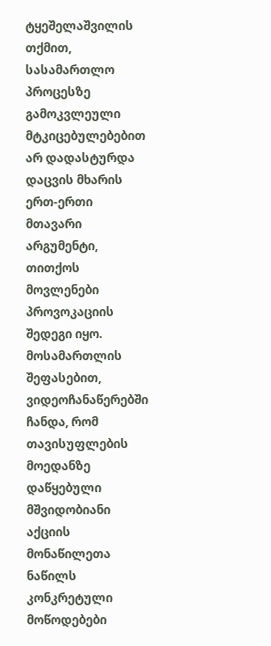ტყეშელაშვილის თქმით, სასამართლო პროცესზე გამოკვლეული მტკიცებულებებით არ დადასტურდა დაცვის მხარის ერთ-ერთი მთავარი არგუმენტი, თითქოს მოვლენები პროვოკაციის შედეგი იყო. მოსამართლის შეფასებით, ვიდეოჩანაწერებში ჩანდა, რომ თავისუფლების მოედანზე დაწყებული მშვიდობიანი აქციის მონაწილეთა ნაწილს კონკრეტული მოწოდებები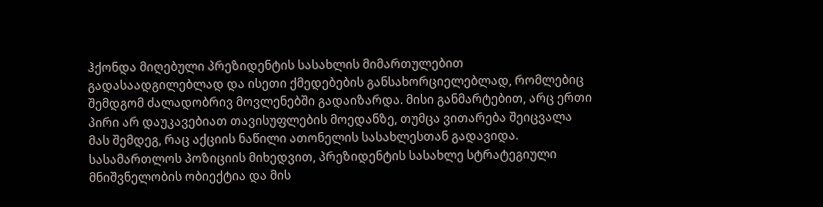ჰქონდა მიღებული პრეზიდენტის სასახლის მიმართულებით გადასაადგილებლად და ისეთი ქმედებების განსახორციელებლად, რომლებიც შემდგომ ძალადობრივ მოვლენებში გადაიზარდა. მისი განმარტებით, არც ერთი პირი არ დაუკავებიათ თავისუფლების მოედანზე, თუმცა ვითარება შეიცვალა მას შემდეგ, რაც აქციის ნაწილი ათონელის სასახლესთან გადავიდა.
სასამართლოს პოზიციის მიხედვით, პრეზიდენტის სასახლე სტრატეგიული მნიშვნელობის ობიექტია და მის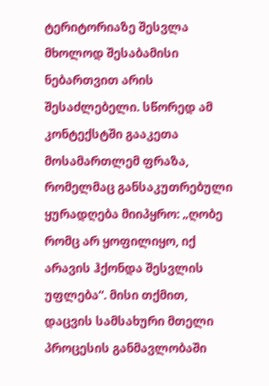ტერიტორიაზე შესვლა მხოლოდ შესაბამისი ნებართვით არის შესაძლებელი. სწორედ ამ კონტექსტში გააკეთა მოსამართლემ ფრაზა, რომელმაც განსაკუთრებული ყურადღება მიიპყრო: „ღობე რომც არ ყოფილიყო, იქ არავის ჰქონდა შესვლის უფლება“. მისი თქმით, დაცვის სამსახური მთელი პროცესის განმავლობაში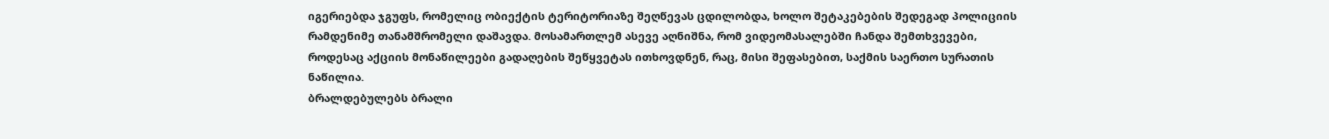იგერიებდა ჯგუფს, რომელიც ობიექტის ტერიტორიაზე შეღწევას ცდილობდა, ხოლო შეტაკებების შედეგად პოლიციის რამდენიმე თანამშრომელი დაშავდა. მოსამართლემ ასევე აღნიშნა, რომ ვიდეომასალებში ჩანდა შემთხვევები, როდესაც აქციის მონაწილეები გადაღების შეწყვეტას ითხოვდნენ, რაც, მისი შეფასებით, საქმის საერთო სურათის ნაწილია.
ბრალდებულებს ბრალი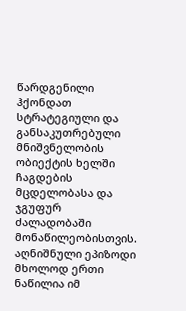წარდგენილი ჰქონდათ სტრატეგიული და განსაკუთრებული მნიშვნელობის ობიექტის ხელში ჩაგდების მცდელობასა და ჯგუფურ ძალადობაში მონაწილეობისთვის. აღნიშნული ეპიზოდი მხოლოდ ერთი ნაწილია იმ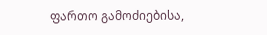ფართო გამოძიებისა,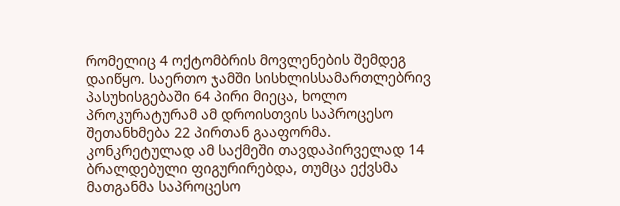რომელიც 4 ოქტომბრის მოვლენების შემდეგ დაიწყო. საერთო ჯამში სისხლისსამართლებრივ პასუხისგებაში 64 პირი მიეცა, ხოლო პროკურატურამ ამ დროისთვის საპროცესო შეთანხმება 22 პირთან გააფორმა. კონკრეტულად ამ საქმეში თავდაპირველად 14 ბრალდებული ფიგურირებდა, თუმცა ექვსმა მათგანმა საპროცესო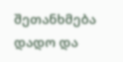შეთანხმება დადო და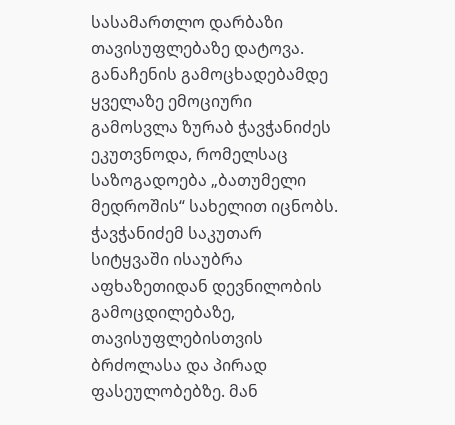სასამართლო დარბაზი თავისუფლებაზე დატოვა.
განაჩენის გამოცხადებამდე ყველაზე ემოციური გამოსვლა ზურაბ ჭავჭანიძეს ეკუთვნოდა, რომელსაც საზოგადოება „ბათუმელი მედროშის“ სახელით იცნობს. ჭავჭანიძემ საკუთარ სიტყვაში ისაუბრა აფხაზეთიდან დევნილობის გამოცდილებაზე, თავისუფლებისთვის ბრძოლასა და პირად ფასეულობებზე. მან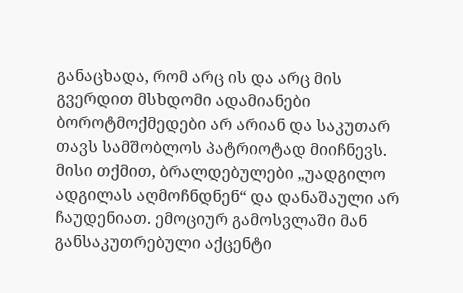განაცხადა, რომ არც ის და არც მის გვერდით მსხდომი ადამიანები ბოროტმოქმედები არ არიან და საკუთარ თავს სამშობლოს პატრიოტად მიიჩნევს. მისი თქმით, ბრალდებულები „უადგილო ადგილას აღმოჩნდნენ“ და დანაშაული არ ჩაუდენიათ. ემოციურ გამოსვლაში მან განსაკუთრებული აქცენტი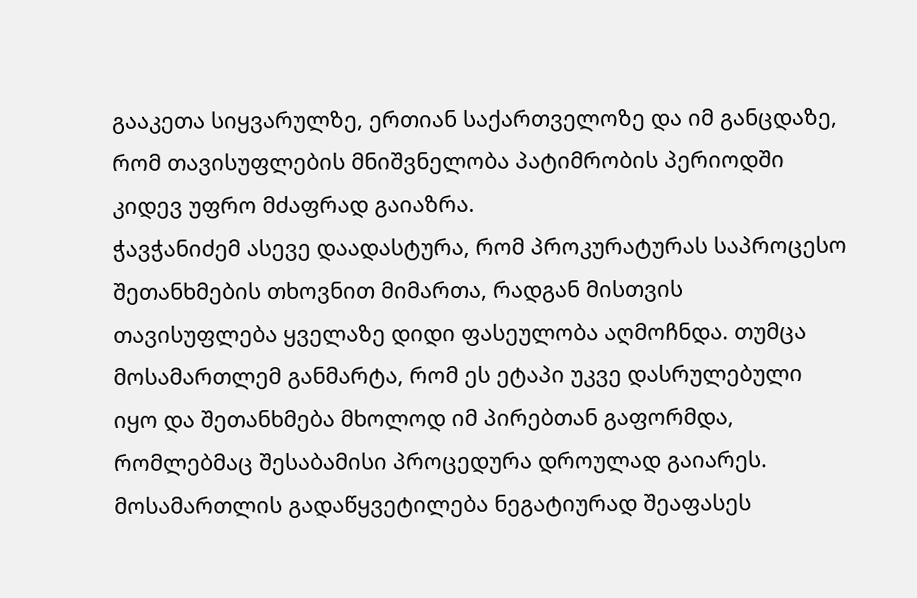გააკეთა სიყვარულზე, ერთიან საქართველოზე და იმ განცდაზე, რომ თავისუფლების მნიშვნელობა პატიმრობის პერიოდში კიდევ უფრო მძაფრად გაიაზრა.
ჭავჭანიძემ ასევე დაადასტურა, რომ პროკურატურას საპროცესო შეთანხმების თხოვნით მიმართა, რადგან მისთვის თავისუფლება ყველაზე დიდი ფასეულობა აღმოჩნდა. თუმცა მოსამართლემ განმარტა, რომ ეს ეტაპი უკვე დასრულებული იყო და შეთანხმება მხოლოდ იმ პირებთან გაფორმდა, რომლებმაც შესაბამისი პროცედურა დროულად გაიარეს.
მოსამართლის გადაწყვეტილება ნეგატიურად შეაფასეს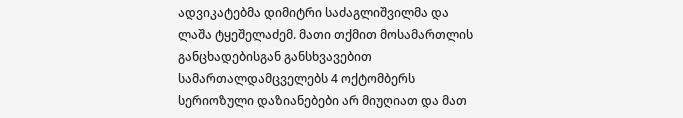ადვიკატებმა დიმიტრი საძაგლიშვილმა და ლაშა ტყეშელაძემ. მათი თქმით მოსამართლის განცხადებისგან განსხვავებით სამართალდამცველებს 4 ოქტომბერს სერიოზული დაზიანებები არ მიუღიათ და მათ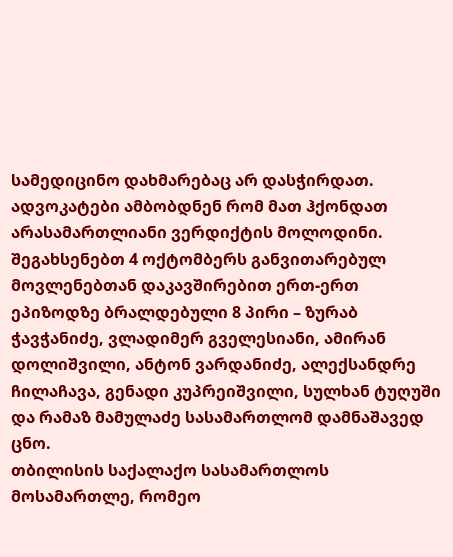სამედიცინო დახმარებაც არ დასჭირდათ. ადვოკატები ამბობდნენ რომ მათ ჰქონდათ არასამართლიანი ვერდიქტის მოლოდინი.
შეგახსენებთ 4 ოქტომბერს განვითარებულ მოვლენებთან დაკავშირებით ერთ-ერთ ეპიზოდზე ბრალდებული 8 პირი – ზურაბ ჭავჭანიძე, ვლადიმერ გველესიანი, ამირან დოლიშვილი, ანტონ ვარდანიძე, ალექსანდრე ჩილაჩავა, გენადი კუპრეიშვილი, სულხან ტუღუში და რამაზ მამულაძე სასამართლომ დამნაშავედ ცნო.
თბილისის საქალაქო სასამართლოს მოსამართლე, რომეო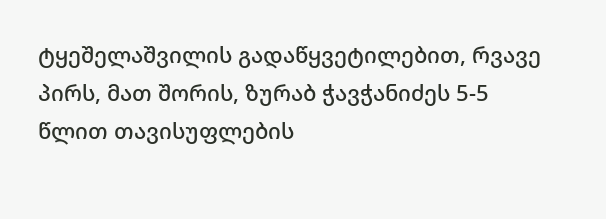ტყეშელაშვილის გადაწყვეტილებით, რვავე პირს, მათ შორის, ზურაბ ჭავჭანიძეს 5-5 წლით თავისუფლების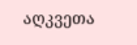აღკვეთა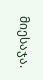მიესაჯა.